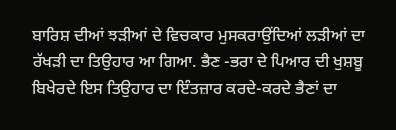ਬਾਰਿਸ਼ ਦੀਆਂ ਝੜੀਆਂ ਦੇ ਵਿਚਕਾਰ ਮੁਸਕਰਾਉਂਦਿਆਂ ਲੜੀਆਂ ਦਾ ਰੱਖੜੀ ਦਾ ਤਿਉਹਾਰ ਆ ਗਿਆ. ਭੈਣ -ਭਰਾ ਦੇ ਪਿਆਰ ਦੀ ਖੁਸ਼ਬੂ ਬਿਖੇਰਦੇ ਇਸ ਤਿਉਹਾਰ ਦਾ ਇੰਤਜ਼ਾਰ ਕਰਦੇ-ਕਰਦੇ ਭੈਣਾਂ ਦਾ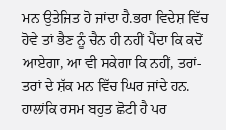ਮਨ ਉਤੇਜਿਤ ਹੋ ਜਾਂਦਾ ਹੈ.ਭਰਾ ਵਿਦੇਸ਼ ਵਿੱਚ ਹੋਵੇ ਤਾਂ ਭੈਣ ਨੂੰ ਚੈਨ ਹੀ ਨਹੀਂ ਪੈਂਦਾ ਕਿ ਕਦੋਂ ਆਏਗਾ, ਆ ਵੀ ਸਕੇਗਾ ਕਿ ਨਹੀਂ, ਤਰਾਂ-ਤਰਾਂ ਦੇ ਸ਼ੱਕ ਮਨ ਵਿੱਚ ਘਿਰ ਜਾਂਦੇ ਹਨ.
ਹਾਲਾਂਕਿ ਰਸਮ ਬਹੁਤ ਛੋਟੀ ਹੈ ਪਰ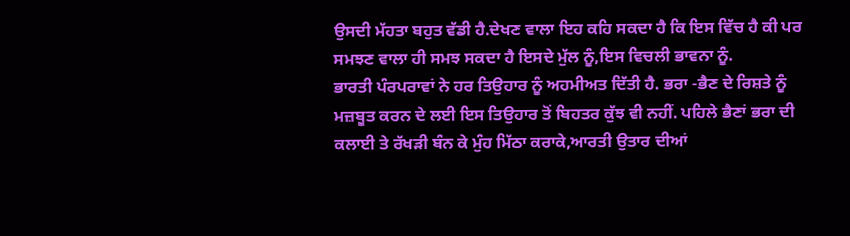ਉਸਦੀ ਮੱਹਤਾ ਬਹੁਤ ਵੱਡੀ ਹੈ.ਦੇਖਣ ਵਾਲਾ ਇਹ ਕਹਿ ਸਕਦਾ ਹੈ ਕਿ ਇਸ ਵਿੱਚ ਹੈ ਕੀ ਪਰ ਸਮਝਣ ਵਾਲਾ ਹੀ ਸਮਝ ਸਕਦਾ ਹੈ ਇਸਦੇ ਮੁੱਲ ਨੂੰ,ਇਸ ਵਿਚਲੀ ਭਾਵਨਾ ਨੂੰ.
ਭਾਰਤੀ ਪੰਰਪਰਾਵਾਂ ਨੇ ਹਰ ਤਿਉਹਾਰ ਨੂੰ ਅਹਮੀਅਤ ਦਿੱਤੀ ਹੈ. ਭਰਾ -ਭੈਣ ਦੇ ਰਿਸ਼ਤੇ ਨੂੰ ਮਜ਼ਬੂਤ ਕਰਨ ਦੇ ਲਈ ਇਸ ਤਿਉਹਾਰ ਤੋਂ ਬਿਹਤਰ ਕੁੱਝ ਵੀ ਨਹੀਂ. ਪਹਿਲੇ ਭੈਣਾਂ ਭਰਾ ਦੀ ਕਲਾਈ ਤੇ ਰੱਖੜੀ ਬੰਨ ਕੇ ਮੁੰਹ ਮਿੱਠਾ ਕਰਾਕੇ,ਆਰਤੀ ਉਤਾਰ ਦੀਆਂ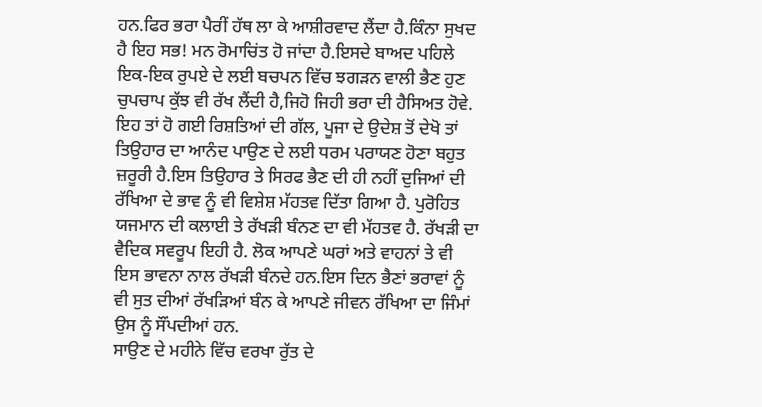ਹਨ.ਫਿਰ ਭਰਾ ਪੈਰੀਂ ਹੱਥ ਲਾ ਕੇ ਆਸ਼ੀਰਵਾਦ ਲੈਂਦਾ ਹੈ.ਕਿੰਨਾ ਸੁਖਦ ਹੈ ਇਹ ਸਭ! ਮਨ ਰੋਮਾਚਿਂਤ ਹੋ ਜਾਂਦਾ ਹੈ.ਇਸਦੇ ਬਾਅਦ ਪਹਿਲੇ ਇਕ-ਇਕ ਰੁਪਏ ਦੇ ਲਈ ਬਚਪਨ ਵਿੱਚ ਝਗੜਨ ਵਾਲੀ ਭੈਣ ਹੁਣ ਚੁਪਚਾਪ ਕੁੱਝ ਵੀ ਰੱਖ ਲੈਂਦੀ ਹੈ,ਜਿਹੋ ਜਿਹੀ ਭਰਾ ਦੀ ਹੈਸਿਅਤ ਹੋਵੇ.
ਇਹ ਤਾਂ ਹੋ ਗਈ ਰਿਸ਼ਤਿਆਂ ਦੀ ਗੱਲ, ਪੂਜਾ ਦੇ ਉਦੇਸ਼ ਤੋਂ ਦੇਖੋ ਤਾਂ ਤਿਉਹਾਰ ਦਾ ਆਨੰਦ ਪਾਉਣ ਦੇ ਲਈ ਧਰਮ ਪਰਾਯਣ ਹੋਣਾ ਬਹੁਤ ਜ਼ਰੂਰੀ ਹੈ.ਇਸ ਤਿਉਹਾਰ ਤੇ ਸਿਰਫ ਭੈਣ ਦੀ ਹੀ ਨਹੀਂ ਦੁਜਿਆਂ ਦੀ ਰੱਖਿਆ ਦੇ ਭਾਵ ਨੂੰ ਵੀ ਵਿਸ਼ੇਸ਼ ਮੱਹਤਵ ਦਿੱਤਾ ਗਿਆ ਹੈ. ਪੁਰੋਹਿਤ ਯਜਮਾਨ ਦੀ ਕਲਾਈ ਤੇ ਰੱਖੜੀ ਬੰਨਣ ਦਾ ਵੀ ਮੱਹਤਵ ਹੈ. ਰੱਖੜੀ ਦਾ ਵੈਦਿਕ ਸਵਰੂਪ ਇਹੀ ਹੈ. ਲੋਕ ਆਪਣੇ ਘਰਾਂ ਅਤੇ ਵਾਹਨਾਂ ਤੇ ਵੀ ਇਸ ਭਾਵਨਾ ਨਾਲ ਰੱਖੜੀ ਬੰਨਦੇ ਹਨ.ਇਸ ਦਿਨ ਭੈਣਾਂ ਭਰਾਵਾਂ ਨੂੰ ਵੀ ਸੁਤ ਦੀਆਂ ਰੱਖੜਿਆਂ ਬੰਨ ਕੇ ਆਪਣੇ ਜੀਵਨ ਰੱਖਿਆ ਦਾ ਜਿੰਮਾਂ ਉਸ ਨੂੰ ਸੌਂਪਦੀਆਂ ਹਨ.
ਸਾਉਣ ਦੇ ਮਹੀਨੇ ਵਿੱਚ ਵਰਖਾ ਰੁੱਤ ਦੇ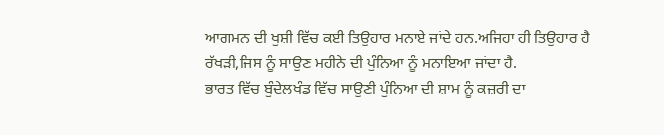ਆਗਮਨ ਦੀ ਖੁਸ਼ੀ ਵਿੱਚ ਕਈ ਤਿਉਹਾਰ ਮਨਾਏ ਜਾਂਦੇ ਹਨ.ਅਜਿਹਾ ਹੀ ਤਿਉਹਾਰ ਹੈ ਰੱਖੜੀ,ਜਿਸ ਨੂੰ ਸਾਉਣ ਮਹੀਨੇ ਦੀ ਪੁੰਨਿਆ ਨੂੰ ਮਨਾਇਆ ਜਾਂਦਾ ਹੈ.
ਭਾਰਤ ਵਿੱਚ ਬੁੰਦੇਲਖੰਡ ਵਿੱਚ ਸਾਉਣੀ ਪੁੰਨਿਆ ਦੀ ਸ਼ਾਮ ਨੂੰ ਕਜ਼ਰੀ ਦਾ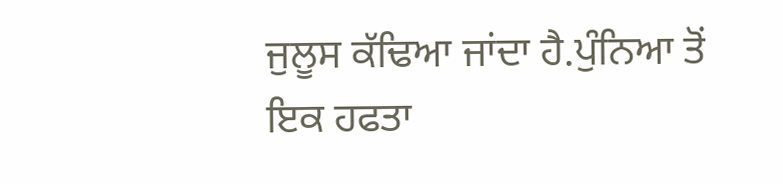ਜੁਲੂਸ ਕੱਢਿਆ ਜਾਂਦਾ ਹੈ.ਪੁੰਨਿਆ ਤੋਂ ਇਕ ਹਫਤਾ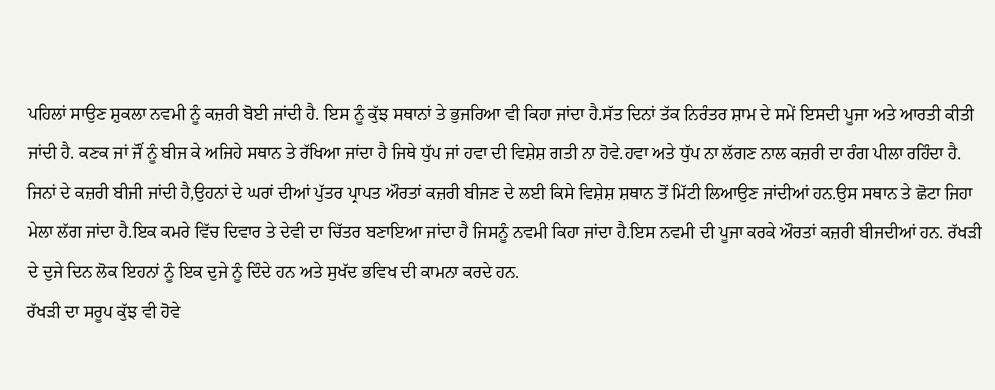ਪਹਿਲਾਂ ਸਾਉਣ ਸ਼ੁਕਲਾ ਨਵਮੀ ਨੂੰ ਕਜ਼ਰੀ ਬੋਈ ਜਾਂਦੀ ਹੈ. ਇਸ ਨੂੰ ਕੁੱਝ ਸਥਾਨਾਂ ਤੇ ਭੁਜਰਿਆ ਵੀ ਕਿਹਾ ਜਾਂਦਾ ਹੈ.ਸੱਤ ਦਿਨਾਂ ਤੱਕ ਨਿਰੰਤਰ ਸ਼ਾਮ ਦੇ ਸਮੇਂ ਇਸਦੀ ਪੂਜਾ ਅਤੇ ਆਰਤੀ ਕੀਤੀ ਜਾਂਦੀ ਹੈ. ਕਣਕ ਜਾਂ ਜੌਂ ਨੂੰ ਬੀਜ ਕੇ ਅਜਿਹੇ ਸਥਾਨ ਤੇ ਰੱਖਿਆ ਜਾਂਦਾ ਹੈ ਜਿਥੇ ਧੁੱਪ ਜਾਂ ਹਵਾ ਦੀ ਵਿਸ਼ੇਸ਼ ਗਤੀ ਨਾ ਹੋਵੇ.ਹਵਾ ਅਤੇ ਧੁੱਪ ਨਾ ਲੱਗਣ ਨਾਲ ਕਜ਼ਰੀ ਦਾ ਰੰਗ ਪੀਲਾ ਰਹਿੰਦਾ ਹੈ.
ਜਿਨਾਂ ਦੇ ਕਜ਼ਰੀ ਬੀਜੀ ਜਾਂਦੀ ਹੈ,ਉਹਨਾਂ ਦੇ ਘਰਾਂ ਦੀਆਂ ਪੁੱਤਰ ਪ੍ਰਾਪਤ ਔਰਤਾਂ ਕਜ਼ਰੀ ਬੀਜਣ ਦੇ ਲਈ ਕਿਸੇ ਵਿਸ਼ੇਸ਼ ਸ਼ਥਾਨ ਤੋਂ ਮਿੱਟੀ ਲਿਆਉਣ ਜਾਂਦੀਆਂ ਹਨ.ਉਸ ਸਥਾਨ ਤੇ ਛੋਟਾ ਜਿਹਾ ਮੇਲਾ ਲੱਗ ਜਾਂਦਾ ਹੈ.ਇਕ ਕਮਰੇ ਵਿੱਚ ਦਿਵਾਰ ਤੇ ਦੇਵੀ ਦਾ ਚਿੱਤਰ ਬਣਾਇਆ ਜਾਂਦਾ ਹੈ ਜਿਸਨੂੰ ਨਵਮੀ ਕਿਹਾ ਜਾਂਦਾ ਹੈ.ਇਸ ਨਵਮੀ ਦੀ ਪੂਜਾ ਕਰਕੇ ਔਰਤਾਂ ਕਜ਼ਰੀ ਬੀਜਦੀਆਂ ਹਨ. ਰੱਖੜੀ ਦੇ ਦੁਜੇ ਦਿਨ ਲੋਕ ਇਹਨਾਂ ਨੂੰ ਇਕ ਦੁਜੇ ਨੂੰ ਦਿੰਦੇ ਹਨ ਅਤੇ ਸੁਖੱਦ ਭਵਿਖ ਦੀ ਕਾਮਨਾ ਕਰਦੇ ਹਨ.
ਰੱਖੜੀ ਦਾ ਸਰੂਪ ਕੁੱਝ ਵੀ ਹੋਵੇ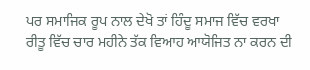ਪਰ ਸਮਾਜਿਕ ਰੂਪ ਨਾਲ ਦੇਖੋ ਤਾਂ ਹਿੰਦੂ ਸਮਾਜ ਵਿੱਚ ਵਰਖਾ ਰੀਤੂ ਵਿੱਚ ਚਾਰ ਮਹੀਨੇ ਤੱਕ ਵਿਆਹ ਆਯੋਜਿਤ ਨਾ ਕਰਨ ਦੀ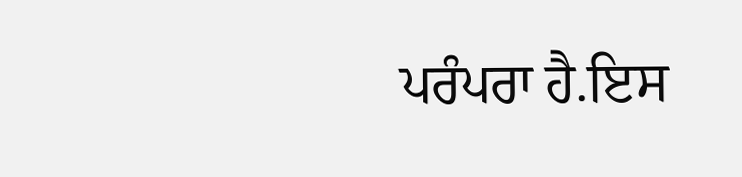ਪਰੰਪਰਾ ਹੈ.ਇਸ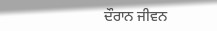ਦੌਰਾਨ ਜੀਵਨ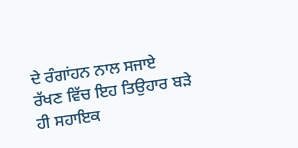ਦੇ ਰੰਗਾਂਹਨ ਨਾਲ ਸਜਾਏ ਰੱਖਣ ਵਿੱਚ ਇਹ ਤਿਉਹਾਰ ਬੜੇ ਹੀ ਸਹਾਇਕ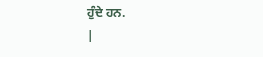ਹੁੰਦੇ ਹਨ.
|